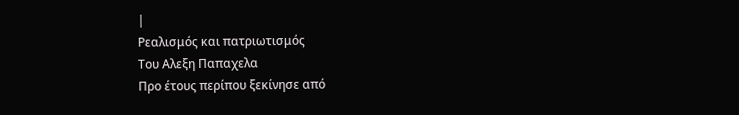|
Ρεαλισμός και πατριωτισμός
Του Aλεξη Παπαχελα
Προ έτους περίπου ξεκίνησε από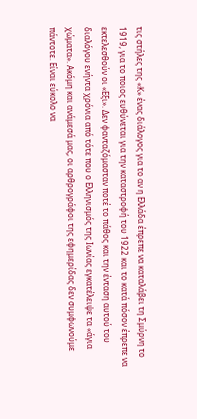τις στήλες της «Κ» ένας διάλογος για το αν η Ελλάδα έπρεπε να καταλάβει τη Σμύρνη το 1919, για το ποιος ευθύνεται για την καταστροφή του 1922 και το κατά πόσον έπρεπε να εκτελεσθούν οι «Εξι». Δεν φανταζόμασταν ποτέ το πάθος και την ένταση αυτού του διαλόγου ενήντα χρόνια από τότε που ο Ελληνισμός της Ιωνίας εγκατέλειψε τα «άγια χώματα». Ακόμη και ανάμεσά μας, οι αρθρογράφοι της εφημερίδας δεν συμφωνούμε πάντοτε. Είναι εύκολο να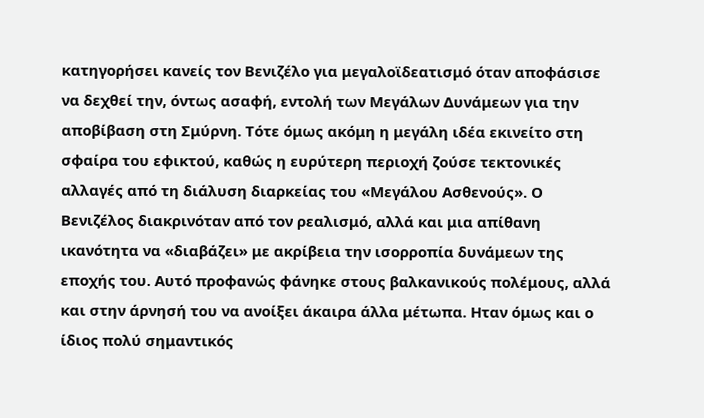κατηγορήσει κανείς τον Βενιζέλο για μεγαλοϊδεατισμό όταν αποφάσισε να δεχθεί την, όντως ασαφή, εντολή των Μεγάλων Δυνάμεων για την αποβίβαση στη Σμύρνη. Τότε όμως ακόμη η μεγάλη ιδέα εκινείτο στη σφαίρα του εφικτού, καθώς η ευρύτερη περιοχή ζούσε τεκτονικές αλλαγές από τη διάλυση διαρκείας του «Μεγάλου Ασθενούς». Ο Βενιζέλος διακρινόταν από τον ρεαλισμό, αλλά και μια απίθανη ικανότητα να «διαβάζει» με ακρίβεια την ισορροπία δυνάμεων της εποχής του. Αυτό προφανώς φάνηκε στους βαλκανικούς πολέμους, αλλά και στην άρνησή του να ανοίξει άκαιρα άλλα μέτωπα. Ηταν όμως και ο ίδιος πολύ σημαντικός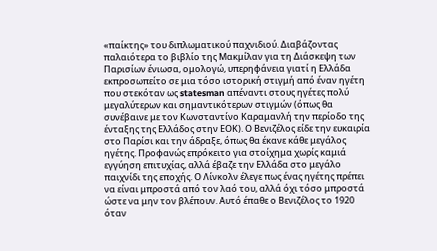«παίκτης» του διπλωματικού παχνιδιού. Διαβάζοντας παλαιότερα το βιβλίο της Μακμίλαν για τη Διάσκεψη των Παρισίων ένιωσα, ομολογώ, υπερηφάνεια γιατί η Ελλάδα εκπροσωπείτο σε μια τόσο ιστορική στιγμή από έναν ηγέτη που στεκόταν ως statesman απέναντι στους ηγέτες πολύ μεγαλύτερων και σημαντικότερων στιγμών (όπως θα συνέβαινε με τον Κωνσταντίνο Καραμανλή την περίοδο της ένταξης της Ελλάδος στην ΕΟΚ). Ο Βενιζέλος είδε την ευκαιρία στο Παρίσι και την άδραξε, όπως θα έκανε κάθε μεγάλος ηγέτης. Προφανώς επρόκειτο για στοίχημα χωρίς καμιά εγγύηση επιτυχίας, αλλά έβαζε την Ελλάδα στο μεγάλο παιχνίδι της εποχής. Ο Λίνκολν έλεγε πως ένας ηγέτης πρέπει να είναι μπροστά από τον λαό του, αλλά όχι τόσο μπροστά ώστε να μην τον βλέπουν. Αυτό έπαθε ο Βενιζέλος το 1920 όταν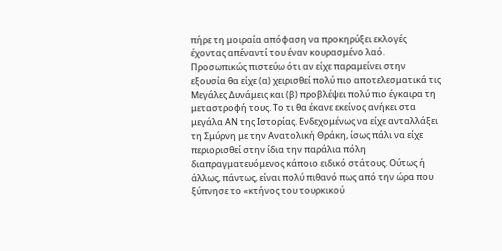πήρε τη μοιραία απόφαση να προκηρύξει εκλογές έχοντας απέναντί του έναν κουρασμένο λαό. Προσωπικώς πιστεύω ότι αν είχε παραμείνει στην εξουσία θα είχε (α) χειρισθεί πολύ πιο αποτελεσματικά τις Μεγάλες Δυνάμεις και (β) προβλέψει πολύ πιο έγκαιρα τη μεταστροφή τους. Το τι θα έκανε εκείνος ανήκει στα μεγάλα ΑΝ της Ιστορίας. Ενδεχομένως να είχε ανταλλάξει τη Σμύρνη με την Ανατολική Θράκη, ίσως πάλι να είχε περιορισθεί στην ίδια την παράλια πόλη διαπραγματευόμενος κάποιο ειδικό στάτους. Ούτως ή άλλως, πάντως, είναι πολύ πιθανό πως από την ώρα που ξύπνησε το «κτήνος του τουρκικού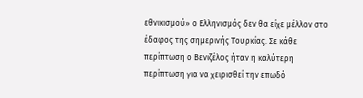εθνικισμού» ο Ελληνισμός δεν θα είχε μέλλον στο έδαφος της σημερινής Τουρκίας. Σε κάθε περίπτωση ο Βενιζέλος ήταν η καλύτερη περίπτωση για να χειρισθεί την επωδό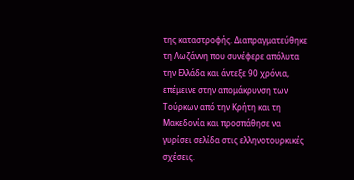της καταστροφής. Διαπραγματεύθηκε τη Λωζάννη που συνέφερε απόλυτα την Ελλάδα και άντεξε 90 χρόνια, επέμεινε στην απομάκρυνση των Τούρκων από την Κρήτη και τη Μακεδονία και προσπάθησε να γυρίσει σελίδα στις ελληνοτουρκικές σχέσεις.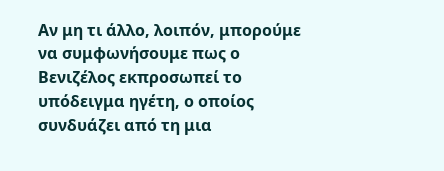Αν μη τι άλλο, λοιπόν, μπορούμε να συμφωνήσουμε πως ο Βενιζέλος εκπροσωπεί το υπόδειγμα ηγέτη, ο οποίος συνδυάζει από τη μια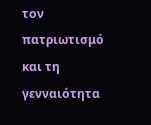τον πατριωτισμό και τη γενναιότητα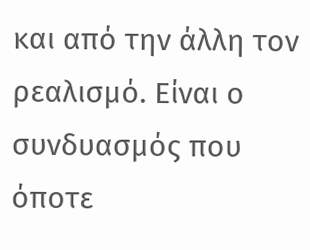και από την άλλη τον ρεαλισμό. Είναι ο συνδυασμός που όποτε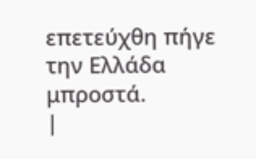επετεύχθη πήγε την Ελλάδα μπροστά.
|